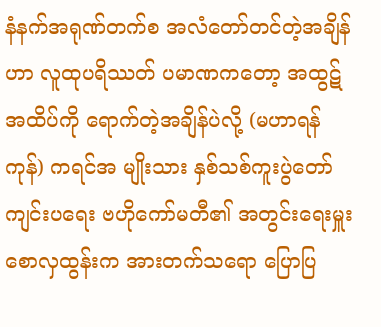နံနက်အရုဏ်တက်စ အလံတော်တင်တဲ့အချိန်ဟာ လူထုပရိဿတ် ပမာဏကတော့ အထွဋ်အထိပ်ကို ရောက်တဲ့အချိန်ပဲလို့ (မဟာရန်ကုန်) ကရင်အ မျိုးသား နှစ်သစ်ကူးပွဲတော် ကျင်းပရေး ဗဟိုကော်မတီ၏ အတွင်းရေးမှူး စောလှထွန်းက အားတက်သရော ပြောပြ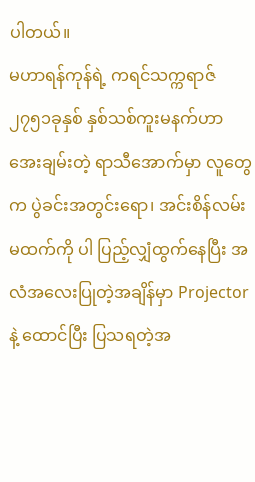ပါတယ်။
မဟာရန်ကုန်ရဲ့ ကရင်သက္ကရာဇ် ၂၇၅၁ခုနှစ် နှစ်သစ်ကူးမနက်ဟာ အေးချမ်းတဲ့ ရာသီအောက်မှာ လူတွေက ပွဲခင်းအတွင်းရော၊ အင်းစိန်လမ်းမထက်ကို ပါ ပြည့်လျှံထွက်နေပြီး အလံအလေးပြုတဲ့အချိန်မှာ Projector နဲ့ ထောင်ပြီး ပြသရတဲ့အ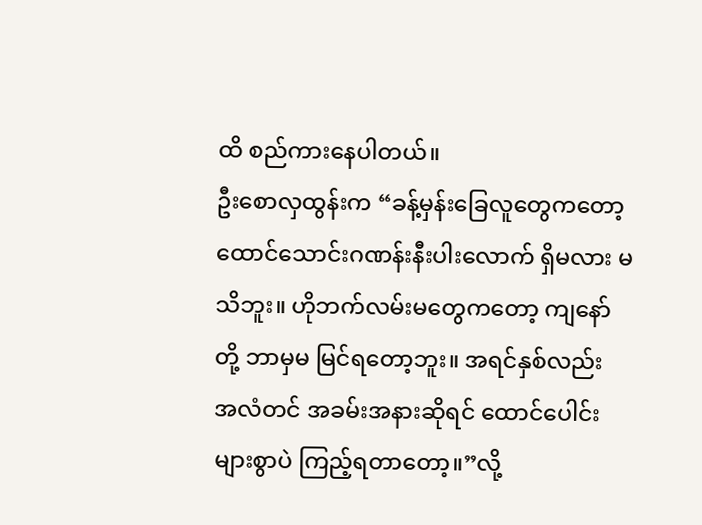ထိ စည်ကားနေပါတယ်။
ဦးစောလှထွန်းက “ခန့်မှန်းခြေလူတွေကတော့ ထောင်သောင်းဂဏန်းနီးပါးလောက် ရှိမလား မသိဘူး။ ဟိုဘက်လမ်းမတွေကတော့ ကျနော်တို့ ဘာမှမ မြင်ရတော့ဘူး။ အရင်နှစ်လည်း အလံတင် အခမ်းအနားဆိုရင် ထောင်ပေါင်းများစွာပဲ ကြည့်ရတာတော့။”လို့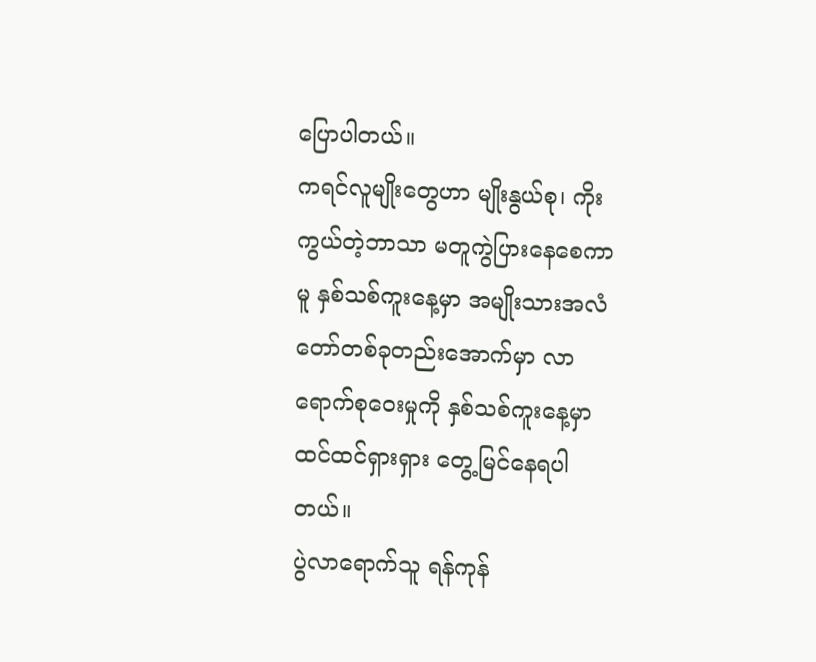ပြောပါတယ်။
ကရင်လူမျိုးတွေဟာ မျိုးနွယ်စု၊ ကိုးကွယ်တဲ့ဘာသာ မတူကွဲပြားနေစေကာမူ နှစ်သစ်ကူးနေ့မှာ အမျိုးသားအလံတော်တစ်ခုတည်းအောက်မှာ လာရောက်စုဝေးမှုကို နှစ်သစ်ကူးနေ့မှာ ထင်ထင်ရှားရှား တွေ့မြင်နေရပါတယ်။
ပွဲလာရောက်သူ ရန်ကုန်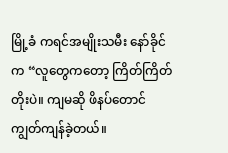မြို့ခံ ကရင်အမျိုးသမီး နော်ခိုင်က “လူတွေကတော့ ကြိတ်ကြိတ်တိုးပဲ။ ကျမဆို ဖိနပ်တောင် ကျွတ်ကျန်ခဲ့တယ်။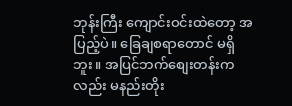ဘုန်းကြီး ကျောင်းဝင်းထဲတော့ အပြည့်ပဲ။ ခြေချစရာတောင် မရှိဘူး။ အပြင်ဘက်စျေးတန်းကလည်း မနည်းတိုး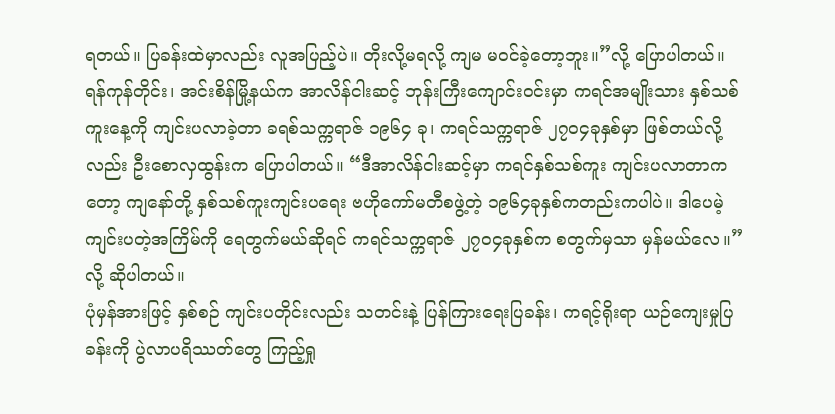ရတယ်။ ပြခန်းထဲမှာလည်း လူအပြည့်ပဲ။ တိုးလို့မရလို့ ကျမ မဝင်ခဲ့တော့ဘူး။”လို့ ပြောပါတယ်။
ရန်ကုန်တိုင်း၊ အင်းစိန်မြို့နယ်က အာလိန်ငါးဆင့် ဘုန်းကြီးကျောင်းဝင်းမှာ ကရင်အမျိုးသား နှစ်သစ်ကူးနေ့ကို ကျင်းပလာခဲ့တာ ခရစ်သက္ကရာဇ် ၁၉၆၄ ခု၊ ကရင်သက္ကရာဇ် ၂၇ဝ၄ခုနှစ်မှာ ဖြစ်တယ်လို့လည်း ဦးစောလှထွန်းက ပြောပါတယ်။ “ဒီအာလိန်ငါးဆင့်မှာ ကရင်နှစ်သစ်ကူး ကျင်းပလာတာကတော့ ကျနော်တို့ နှစ်သစ်ကူးကျင်းပရေး ဗဟိုကော်မတီစဖွဲ့တဲ့ ၁၉၆၄ခုနှစ်ကတည်းကပါပဲ။ ဒါပေမဲ့ ကျင်းပတဲ့အကြိမ်ကို ရေတွက်မယ်ဆိုရင် ကရင်သက္ကရာဇ် ၂၇ဝ၄ခုနှစ်က စတွက်မှသာ မှန်မယ်လေ။”လို့ ဆိုပါတယ်။
ပုံမှန်အားဖြင့် နှစ်စဉ် ကျင်းပတိုင်းလည်း သတင်းနဲ့ ပြန်ကြားရေးပြခန်း၊ ကရင့်ရိုးရာ ယဉ်ကျေးမှုပြခန်းကို ပွဲလာပရိဿတ်တွေ ကြည့်ရှု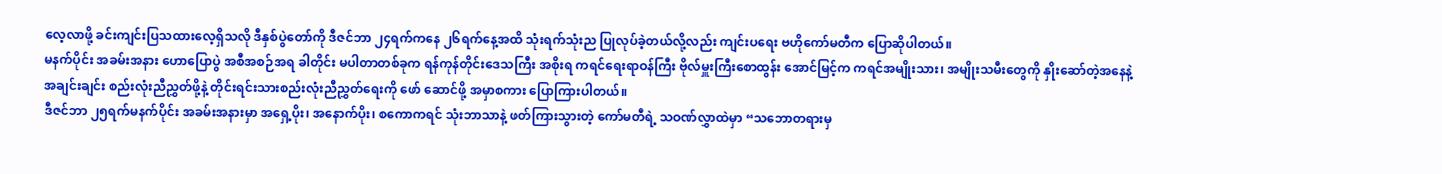လေ့လာဖို့ ခင်းကျင်းပြသထားလေ့ရှိသလို ဒီနှစ်ပွဲတော်ကို ဒီဇင်ဘာ ၂၄ရက်ကနေ ၂၆ရက်နေ့အထိ သုံးရက်သုံးည ပြုလုပ်ခဲ့တယ်လို့လည်း ကျင်းပရေး ဗဟိုကော်မတီက ပြောဆိုပါတယ်။
မနက်ပိုင်း အခမ်းအနား ဟောပြောပွဲ အစီအစဉ်အရ ခါတိုင်း မပါတာတစ်ခုက ရန်ကုန်တိုင်းဒေသကြီး အစိုးရ ကရင်ရေးရာဝန်ကြီး ဗိုလ်မှူးကြီးစောထွန်း အောင်မြင့်က ကရင်အမျိုးသား၊ အမျိုးသမီးတွေကို နှိုးဆော်တဲ့အနေနဲ့ အချင်းချင်း စည်းလုံးညီညွှတ်ဖို့နဲ့ တိုင်းရင်းသားစည်းလုံးညီညွှတ်ရေးကို ဖော် ဆောင်ဖို့ အမှာစကား ပြောကြားပါတယ်။
ဒီဇင်ဘာ ၂၅ရက်မနက်ပိုင်း အခမ်းအနားမှာ အရှေ့ပိုး၊ အနောက်ပိုး၊ စကောကရင် သုံးဘာသာနဲ့ ဖတ်ကြားသွားတဲ့ ကော်မတီရဲ့ သဝဏ်လွှာထဲမှာ “သဘောတရားမှ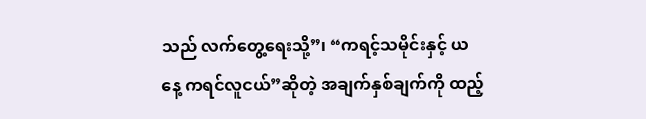သည် လက်တွေ့ရေးသို့”၊ “ကရင့်သမိုင်းနှင့် ယနေ့ ကရင်လူငယ်”ဆိုတဲ့ အချက်နှစ်ချက်ကို ထည့်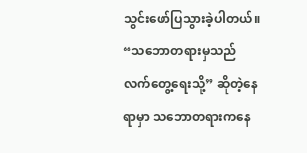သွင်းဖော်ပြသွားခဲ့ပါတယ်။
“သဘောတရားမှသည် လက်တွေ့ရေးသို့” ဆိုတဲ့နေရာမှာ သဘောတရားကနေ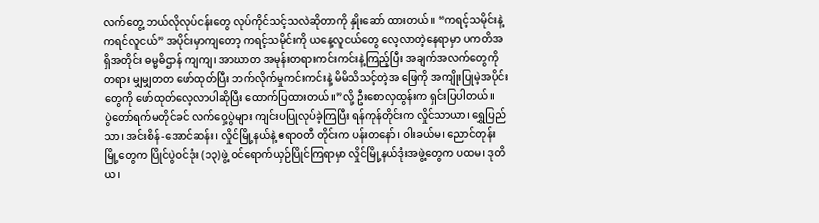လက်တွေ့ ဘယ်လိုလုပ်ငန်းတွေ လုပ်ကိုင်သင့်သလဲဆိုတာကို နှိုးဆော် ထားတယ်။ “ကရင့်သမိုင်းနဲ့ ကရင်လူငယ်” အပိုင်းမှာကျတော့ ကရင့်သမိုင်းကို ယနေ့လူငယ်တွေ လေ့လာတဲ့နေရာမှာ ပကတိအရှိအတိုင်း ဓမ္မဓိဌာန် ကျကျ၊ အာဃာတ အမုန်းတရားကင်းကင်းနဲ့ကြည့်ပြီး အချက်အလက်တွေကို တရား မျှမျှတတ ဖော်ထုတ်ပြီး ဘက်လိုက်မှုကင်းကင်းနဲ့ မိမိသိသင့်တဲ့အ ဖြေကို အကျိုးပြုမဲ့အပိုင်းတွေကို ဖော်ထုတ်လေ့လာပါဆိုပြီး ထောက်ပြထားတယ်။”လို့ ဦးစောလှထွန်းက ရှင်းပြပါတယ်။
ပွဲတော်ရက်မတိုင်ခင် လက်ဝှေ့ပွဲများ ကျင်းပပြုလုပ်ခဲ့ကြပြီး ရန်ကုန်တိုင်းက လှိုင်သာယာ၊ ရွှေပြည်သာ၊ အင်းစိန်-အောင်ဆန်း၊ လှိုင်မြို့နယ်နဲ့ ဧရာဝတီ တိုင်းက ပန်းတနော်၊ ဝါးခယ်မ၊ ညောင်တုန်းမြို့တွေက ပြိုင်ပွဲဝင်ဒုံး (၁၃)ဖွဲ့ ဝင်ရောက်ယှဉ်ပြိုင်ကြရာမှာ လှိုင်မြို့နယ်ဒုံးအဖွဲ့တွေက ပထမ၊ ဒုတိယ၊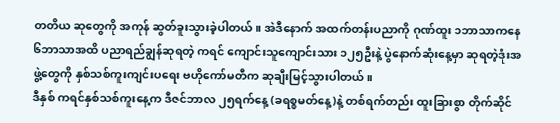တတိယ ဆုတွေကို အကုန် ဆွတ်ခူးသွားခဲ့ပါတယ်။ အဲဒီနောက် အထက်တန်းပညာကို ဂုဏ်ထူး ၁ဘာသာကနေ ၆ဘာသာအထိ ပညာရည်ချွန်ဆုရတဲ့ ကရင် ကျောင်းသူကျောင်းသား ၁၂၅ဦးနဲ့ ပွဲနောက်ဆုံးနေ့မှာ ဆုရတဲ့ဒုံးအဖွဲ့တွေကို နှစ်သစ်ကူးကျင်းပရေး ဗဟိုကော်မတီက ဆုချီးမြင့်သွားပါတယ်။
ဒီနှစ် ကရင်နှစ်သစ်ကူးနေ့က ဒီဇင်ဘာလ ၂၅ရက်နေ့ (ခရစ္စမတ်နေ့)နဲ့ တစ်ရက်တည်း ထူးခြားစွာ တိုက်ဆိုင်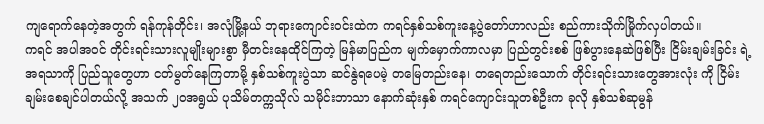ကျရောက်နေတဲ့အတွက် ရန်ကုန်တိုင်း၊ အလုံမြို့နယ် ဘုရားကျောင်းဝင်းထဲက ကရင်နှစ်သစ်ကူးနေ့ပွဲတော်ဟာလည်း စည်ကားသိုက်မြိုက်လှပါတယ်။
ကရင် အပါအဝင် တိုင်းရင်းသားလူမျိုးများစွာ မှီတင်းနေထိုင်ကြတဲ့ မြန်မာပြည်က မျက်မှောက်ကာလမှာ ပြည်တွင်းစစ် ဖြစ်ပွားနေဆဲဖြစ်ပြီး ငြိမ်းချမ်းခြင်း ရဲ့ အရသာကို ပြည်သူတွေဟာ ငတ်မွတ်နေကြတာမို့ နှစ်သစ်ကူးပွဲသာ ဆင်နွဲရပေမဲ့ တမြေတည်းနေ၊ တရေတည်းသောက် တိုင်းရင်းသားတွေအားလုံး ကို ငြိမ်းချမ်းစေချင်ပါတယ်လို့ အသက် ၂ဝအရွယ် ပုသိမ်တက္ကသိုလ် သမိုင်းဘာသာ နောက်ဆုံးနှစ် ကရင်ကျောင်းသူတစ်ဦးက ခုလို နှစ်သစ်ဆုမွန်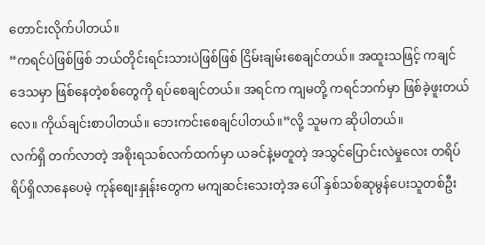တောင်းလိုက်ပါတယ်။
“ကရင်ပဲဖြစ်ဖြစ် ဘယ်တိုင်းရင်းသားပဲဖြစ်ဖြစ် ငြိမ်းချမ်းစေချင်တယ်။ အထူးသဖြင့် ကချင်ဒေသမှာ ဖြစ်နေတဲ့စစ်တွေကို ရပ်စေချင်တယ်။ အရင်က ကျမတို့ ကရင်ဘက်မှာ ဖြစ်ခဲ့ဖူးတယ်လေ။ ကိုယ်ချင်းစာပါတယ်။ ဘေးကင်းစေချင်ပါတယ်။”လို့ သူမက ဆိုပါတယ်။
လက်ရှိ တက်လာတဲ့ အစိုးရသစ်လက်ထက်မှာ ယခင်နဲ့မတူတဲ့ အသွင်ပြောင်းလဲမှုလေး တရိပ်ရိပ်ရှိလာနေပေမဲ့ ကုန်စျေးနှုန်းတွေက မကျဆင်းသေးတဲ့အ ပေါ် နှစ်သစ်ဆုမွန်ပေးသူတစ်ဦး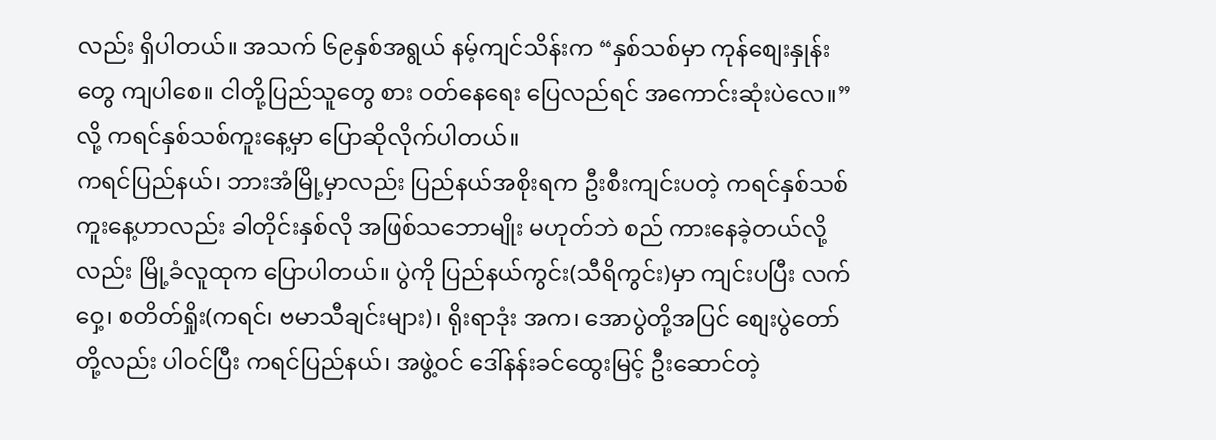လည်း ရှိပါတယ်။ အသက် ၆၉နှစ်အရွယ် နမ့်ကျင်သိန်းက “နှစ်သစ်မှာ ကုန်စျေးနှုန်းတွေ ကျပါစေ။ ငါတို့ပြည်သူတွေ စား ဝတ်နေရေး ပြေလည်ရင် အကောင်းဆုံးပဲလေ။”လို့ ကရင်နှစ်သစ်ကူးနေ့မှာ ပြောဆိုလိုက်ပါတယ်။
ကရင်ပြည်နယ်၊ ဘားအံမြို့မှာလည်း ပြည်နယ်အစိုးရက ဦးစီးကျင်းပတဲ့ ကရင်နှစ်သစ်ကူးနေ့ဟာလည်း ခါတိုင်းနှစ်လို အဖြစ်သဘောမျိုး မဟုတ်ဘဲ စည် ကားနေခဲ့တယ်လို့လည်း မြို့ခံလူထုက ပြောပါတယ်။ ပွဲကို ပြည်နယ်ကွင်း(သီရိကွင်း)မှာ ကျင်းပပြီး လက်ဝှေ့၊ စတိတ်ရှိုး(ကရင်၊ ဗမာသီချင်းများ)၊ ရိုးရာဒုံး အက၊ အောပွဲတို့အပြင် စျေးပွဲတော်တို့လည်း ပါဝင်ပြီး ကရင်ပြည်နယ်၊ အဖွဲ့ဝင် ဒေါ်နန်းခင်ထွေးမြင့် ဦးဆောင်တဲ့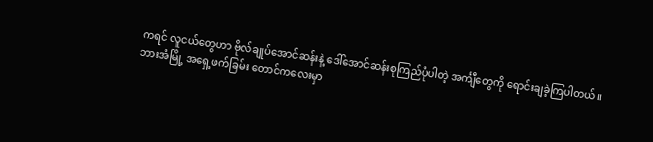ကရင် လူငယ်တွေဟာ ဗိုလ်ချုပ်အောင်ဆန်းနဲ့ ဒေါ်အောင်ဆန်းစုကြည်ပုံပါတဲ့ အင်္ကျီတွေကို ရောင်းချခဲ့ကြပါတယ်။
ဘားအံမြို့ အရှေ့ဖက်ခြမ်း တောင်ကလေးမှာ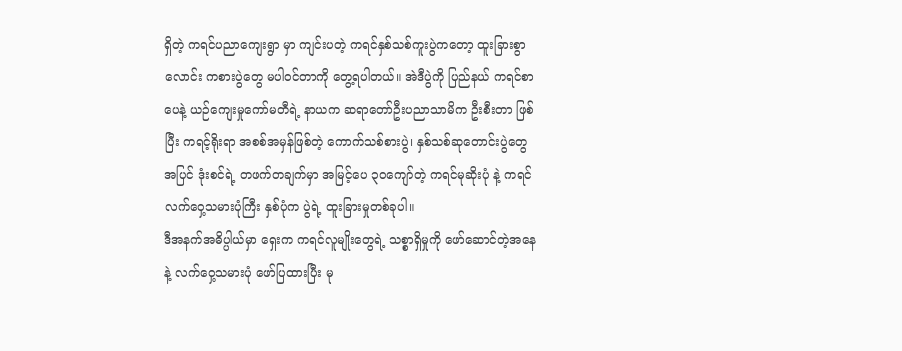ရှိတဲ့ ကရင်ပညာကျေးရွာ မှာ ကျင်းပတဲ့ ကရင်နှစ်သစ်ကူးပွဲကတော့ ထူးခြားစွာ လောင်း ကစားပွဲတွေ မပါဝင်တာကို တွေ့ရပါတယ်။ အဲဒီပွဲကို ပြည်နယ် ကရင်စာပေနဲ့ ယဉ်ကျေးမှုကော်မတီရဲ့ နာယက ဆရာတော်ဦးပညာသာမိက ဦးစီးတာ ဖြစ်ပြီး ကရင့်ရိုးရာ အစစ်အမှန်ဖြစ်တဲ့ ကောက်သစ်စားပွဲ၊ နှစ်သစ်ဆုတောင်းပွဲတွေအပြင် ဒုံးစင်ရဲ့ တဖက်တချက်မှာ အမြင့်ပေ ၃ဝကျော်တဲ့ ကရင်မုဆိုးပုံ နဲ့ ကရင်လက်ဝှေ့သမားပုံကြီး နှစ်ပုံက ပွဲရဲ့ ထူးခြားမှုတစ်ခုပါ။
ဒီအနက်အဓိပ္ပါယ်မှာ ရှေးက ကရင်လူမျိုးတွေရဲ့ သစ္စာရှိမှုကို ဖော်ဆောင်တဲ့အနေနဲ့ လက်ဝှေ့သမားပုံ ဖော်ပြထားပြီး မု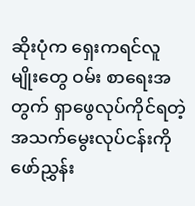ဆိုးပုံက ရှေးကရင်လူမျိုးတွေ ဝမ်း စာရေးအတွက် ရှာဖွေလုပ်ကိုင်ရတဲ့ အသက်မွေးလုပ်ငန်းကို ဖော်ညွှန်း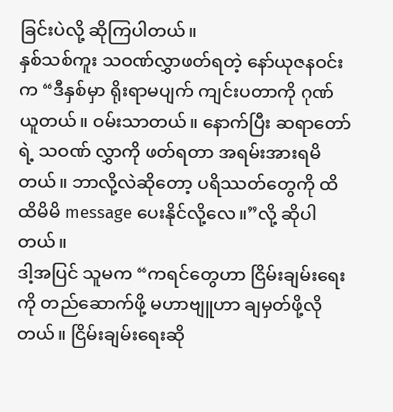ခြင်းပဲလို့ ဆိုကြပါတယ်။
နှစ်သစ်ကူး သဝဏ်လွှာဖတ်ရတဲ့ နော်ယုဇနဝင်းက “ဒီနှစ်မှာ ရိုးရာမပျက် ကျင်းပတာကို ဂုဏ်ယူတယ်။ ဝမ်းသာတယ်။ နောက်ပြီး ဆရာတော်ရဲ့ သဝဏ် လွှာကို ဖတ်ရတာ အရမ်းအားရမိတယ်။ ဘာလို့လဲဆိုတော့ ပရိဿတ်တွေကို ထိထိမိမိ message ပေးနိုင်လို့လေ။”လို့ ဆိုပါတယ်။
ဒါ့အပြင် သူမက “ကရင်တွေဟာ ငြိမ်းချမ်းရေးကို တည်ဆောက်ဖို့ မဟာဗျူဟာ ချမှတ်ဖို့လိုတယ်။ ငြိမ်းချမ်းရေးဆို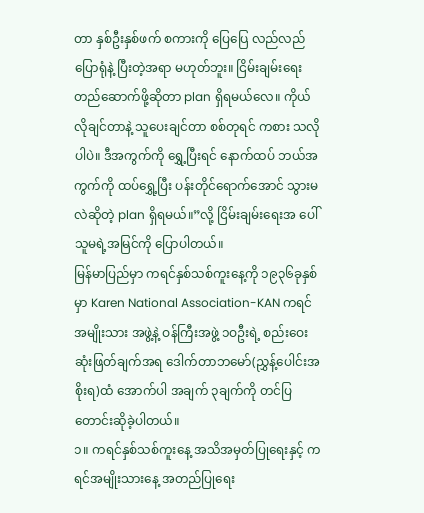တာ နှစ်ဦးနှစ်ဖက် စကားကို ပြေပြေ လည်လည် ပြောရုံနဲ့ ပြီးတဲ့အရာ မဟုတ်ဘူး။ ငြိမ်းချမ်းရေးတည်ဆောက်ဖို့ဆိုတာ plan ရှိရမယ်လေ။ ကိုယ်လိုချင်တာနဲ့ သူပေးချင်တာ စစ်တုရင် ကစား သလိုပါပဲ။ ဒီအကွက်ကို ရွှေ့ပြီးရင် နောက်ထပ် ဘယ်အကွက်ကို ထပ်ရွှေ့ပြီး ပန်းတိုင်ရောက်အောင် သွားမလဲဆိုတဲ့ plan ရှိရမယ်။”လို့ ငြိမ်းချမ်းရေးအ ပေါ် သူမရဲ့အမြင်ကို ပြောပါတယ်။
မြန်မာပြည်မှာ ကရင်နှစ်သစ်ကူးနေ့ကို ၁၉၃၆ခုနှစ်မှာ Karen National Association-KAN ကရင်အမျိုးသား အဖွဲ့နဲ့ ဝန်ကြီးအဖွဲ့ ၁ဝဦးရဲ့ စည်းဝေး ဆုံးဖြတ်ချက်အရ ဒေါက်တာဘမော်(ညွှန့်ပေါင်းအစိုးရ)ထံ အောက်ပါ အချက် ၃ချက်ကို တင်ပြတောင်းဆိုခဲ့ပါတယ်။
၁။ ကရင်နှစ်သစ်ကူးနေ့ အသိအမှတ်ပြုရေးနှင့် ကရင်အမျိုးသားနေ့ အတည်ပြုရေး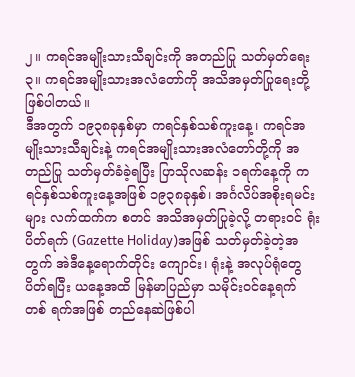၂။ ကရင်အမျိုးသားသီချင်းကို အတည်ပြု သတ်မှတ်ရေး
၃။ ကရင်အမျိုးသားအလံတော်ကို အသိအမှတ်ပြုရေးတို့ ဖြစ်ပါတယ်။
ဒီအတွက် ၁၉၃၈ခုနှစ်မှာ ကရင်နှစ်သစ်ကူးနေ့၊ ကရင်အမျိုးသားသီချင်းနဲ့ ကရင်အမျိုးသားအလံတော်တို့ကို အတည်ပြု သတ်မှတ်ခံခဲ့ရပြီး ပြာသိုလဆန်း ၁ရက်နေ့ကို ကရင်နှစ်သစ်ကူးနေ့အဖြစ် ၁၉၃၈ခုနှစ်၊ အင်္ဂလိပ်အစိုးရမင်းများ လက်ထက်က စတင် အသိအမှတ်ပြုခဲ့လို့ တရားဝင် ရုံးပိတ်ရက် (Gazette Holiday)အဖြစ် သတ်မှတ်ခဲ့တဲ့အတွက် အဲဒီနေ့ရောက်တိုင်း ကျောင်း၊ ရုံးနဲ့ အလုပ်ရုံတွေ ပိတ်ရပြီး ယနေ့အထိ မြန်မာပြည်မှာ သမိုင်းဝင်နေ့ရက် တစ် ရက်အဖြစ် တည်နေဆဲဖြစ်ပါ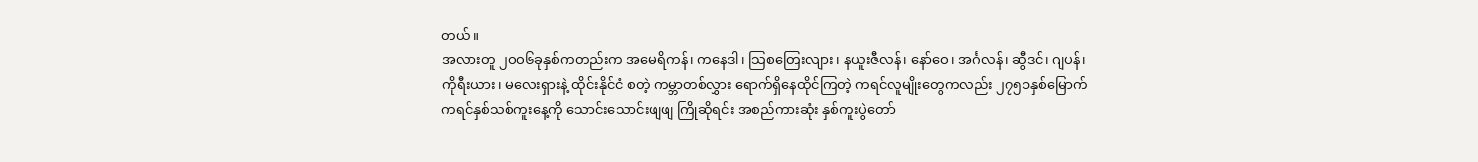တယ်။
အလားတူ ၂ဝဝ၆ခုနှစ်ကတည်းက အမေရိကန်၊ ကနေဒါ၊ သြစတြေးလျား၊ နယူးဇီလန်၊ နော်ဝေ၊ အင်္ဂလန်၊ ဆွီဒင်၊ ဂျပန်၊ ကိုရီးယား၊ မလေးရှားနဲ့ ထိုင်းနိုင်ငံ စတဲ့ ကမ္ဘာတစ်လွှား ရောက်ရှိနေထိုင်ကြတဲ့ ကရင်လူမျိုးတွေကလည်း ၂၇၅၁နှစ်မြောက် ကရင်နှစ်သစ်ကူးနေ့ကို သောင်းသောင်းဖျဖျ ကြိုဆိုရင်း အစည်ကားဆုံး နှစ်ကူးပွဲတော်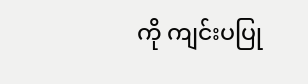ကို ကျင်းပပြု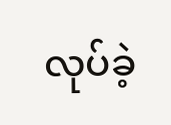လုပ်ခဲ့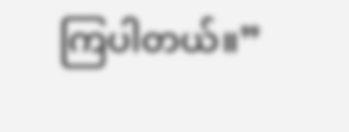ကြပါတယ်။”